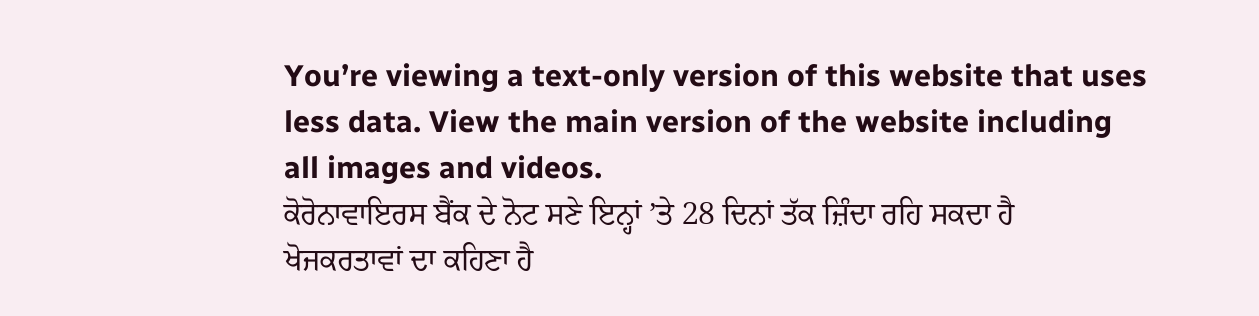You’re viewing a text-only version of this website that uses less data. View the main version of the website including all images and videos.
ਕੋਰੋਨਾਵਾਇਰਸ ਬੈਂਕ ਦੇ ਨੋਟ ਸਣੇ ਇਨ੍ਹਾਂ ’ਤੇ 28 ਦਿਨਾਂ ਤੱਕ ਜ਼ਿੰਦਾ ਰਹਿ ਸਕਦਾ ਹੈ
ਖੋਜਕਰਤਾਵਾਂ ਦਾ ਕਹਿਣਾ ਹੈ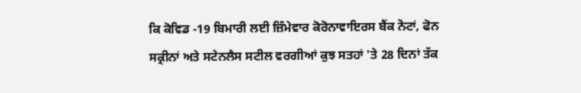ਕਿ ਕੋਵਿਡ -19 ਬਿਮਾਰੀ ਲਈ ਜ਼ਿੰਮੇਵਾਰ ਕੋਰੋਨਾਵਾਇਰਸ ਬੈਂਕ ਨੋਟਾਂ, ਫੋਨ ਸਕ੍ਰੀਨਾਂ ਅਤੇ ਸਟੇਨਲੈਸ ਸਟੀਲ ਵਰਗੀਆਂ ਕੁਝ ਸਤਹਾਂ 'ਤੇ 28 ਦਿਨਾਂ ਤੱਕ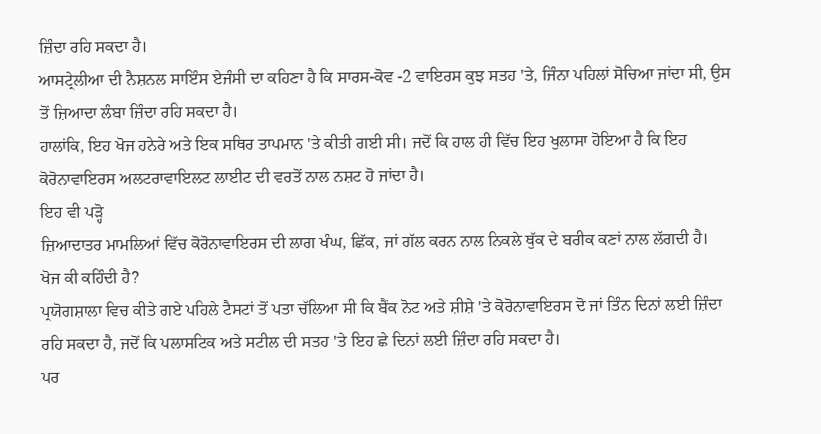ਜ਼ਿੰਦਾ ਰਹਿ ਸਕਦਾ ਹੈ।
ਆਸਟ੍ਰੇਲੀਆ ਦੀ ਨੈਸ਼ਨਲ ਸਾਇੰਸ ਏਜੰਸੀ ਦਾ ਕਹਿਣਾ ਹੈ ਕਿ ਸਾਰਸ-ਕੋਵ -2 ਵਾਇਰਸ ਕੁਝ ਸਤਹ 'ਤੇ, ਜਿੰਨਾ ਪਹਿਲਾਂ ਸੋਚਿਆ ਜਾਂਦਾ ਸੀ, ਉਸ ਤੋਂ ਜ਼ਿਆਦਾ ਲੰਬਾ ਜ਼ਿੰਦਾ ਰਹਿ ਸਕਦਾ ਹੈ।
ਹਾਲਾਂਕਿ, ਇਹ ਖੋਜ ਹਨੇਰੇ ਅਤੇ ਇਕ ਸਥਿਰ ਤਾਪਮਾਨ 'ਤੇ ਕੀਤੀ ਗਈ ਸੀ। ਜਦੋਂ ਕਿ ਹਾਲ ਹੀ ਵਿੱਚ ਇਹ ਖੁਲਾਸਾ ਹੋਇਆ ਹੈ ਕਿ ਇਹ ਕੋਰੋਨਾਵਾਇਰਸ ਅਲਟਰਾਵਾਇਲਟ ਲਾਈਟ ਦੀ ਵਰਤੋਂ ਨਾਲ ਨਸ਼ਟ ਹੋ ਜਾਂਦਾ ਹੈ।
ਇਹ ਵੀ ਪੜ੍ਹੋ
ਜ਼ਿਆਦਾਤਰ ਮਾਮਲਿਆਂ ਵਿੱਚ ਕੋਰੋਨਾਵਾਇਰਸ ਦੀ ਲਾਗ ਖੰਘ, ਛਿੱਕ, ਜਾਂ ਗੱਲ ਕਰਨ ਨਾਲ ਨਿਕਲੇ ਥੁੱਕ ਦੇ ਬਰੀਕ ਕਣਾਂ ਨਾਲ ਲੱਗਦੀ ਹੈ।
ਖੋਜ ਕੀ ਕਹਿੰਦੀ ਹੈ?
ਪ੍ਰਯੋਗਸ਼ਾਲਾ ਵਿਚ ਕੀਤੇ ਗਏ ਪਹਿਲੇ ਟੈਸਟਾਂ ਤੋਂ ਪਤਾ ਚੱਲਿਆ ਸੀ ਕਿ ਬੈਂਕ ਨੋਟ ਅਤੇ ਸ਼ੀਸ਼ੇ 'ਤੇ ਕੋਰੋਨਾਵਾਇਰਸ ਦੋ ਜਾਂ ਤਿੰਨ ਦਿਨਾਂ ਲਈ ਜ਼ਿੰਦਾ ਰਹਿ ਸਕਦਾ ਹੈ, ਜਦੋਂ ਕਿ ਪਲਾਸਟਿਕ ਅਤੇ ਸਟੀਲ ਦੀ ਸਤਹ 'ਤੇ ਇਹ ਛੇ ਦਿਨਾਂ ਲਈ ਜ਼ਿੰਦਾ ਰਹਿ ਸਕਦਾ ਹੈ।
ਪਰ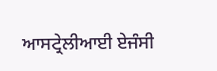ਆਸਟ੍ਰੇਲੀਆਈ ਏਜੰਸੀ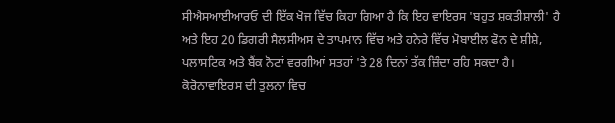ਸੀਐਸਆਈਆਰਓ ਦੀ ਇੱਕ ਖੋਜ ਵਿੱਚ ਕਿਹਾ ਗਿਆ ਹੈ ਕਿ ਇਹ ਵਾਇਰਸ 'ਬਹੁਤ ਸ਼ਕਤੀਸ਼ਾਲੀ' ਹੈ ਅਤੇ ਇਹ 20 ਡਿਗਰੀ ਸੈਲਸੀਅਸ ਦੇ ਤਾਪਮਾਨ ਵਿੱਚ ਅਤੇ ਹਨੇਰੇ ਵਿੱਚ ਮੋਬਾਈਲ ਫੋਨ ਦੇ ਸ਼ੀਸ਼ੇ, ਪਲਾਸਟਿਕ ਅਤੇ ਬੈਂਕ ਨੋਟਾਂ ਵਰਗੀਆਂ ਸਤਹਾਂ 'ਤੇ 28 ਦਿਨਾਂ ਤੱਕ ਜ਼ਿੰਦਾ ਰਹਿ ਸਕਦਾ ਹੈ।
ਕੋਰੋਨਾਵਾਇਰਸ ਦੀ ਤੁਲਨਾ ਵਿਚ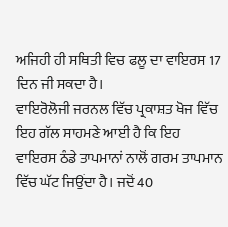ਅਜਿਹੀ ਹੀ ਸਥਿਤੀ ਵਿਚ ਫਲੂ ਦਾ ਵਾਇਰਸ 17 ਦਿਨ ਜੀ ਸਕਦਾ ਹੈ।
ਵਾਇਰੋਲੋਜੀ ਜਰਨਲ ਵਿੱਚ ਪ੍ਰਕਾਸ਼ਤ ਖੋਜ ਵਿੱਚ ਇਹ ਗੱਲ ਸਾਹਮਣੇ ਆਈ ਹੈ ਕਿ ਇਹ ਵਾਇਰਸ ਠੰਡੇ ਤਾਪਮਾਨਾਂ ਨਾਲੋਂ ਗਰਮ ਤਾਪਮਾਨ ਵਿੱਚ ਘੱਟ ਜਿਉਂਦਾ ਹੈ। ਜਦੋਂ 40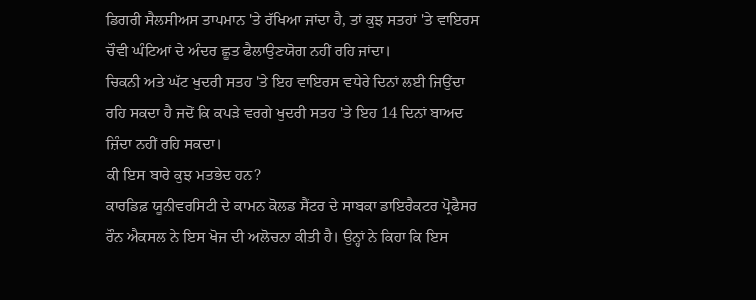ਡਿਗਰੀ ਸੈਲਸੀਅਸ ਤਾਪਮਾਨ 'ਤੇ ਰੱਖਿਆ ਜਾਂਦਾ ਹੈ, ਤਾਂ ਕੁਝ ਸਤਹਾਂ 'ਤੇ ਵਾਇਰਸ ਚੌਵੀ ਘੰਟਿਆਂ ਦੇ ਅੰਦਰ ਛੂਤ ਫੈਲਾਉਣਯੋਗ ਨਹੀਂ ਰਹਿ ਜਾਂਦਾ।
ਚਿਕਨੀ ਅਤੇ ਘੱਟ ਖੁਦਰੀ ਸਤਹ 'ਤੇ ਇਹ ਵਾਇਰਸ ਵਧੇਰੇ ਦਿਨਾਂ ਲਈ ਜਿਉਂਦਾ ਰਹਿ ਸਕਦਾ ਹੈ ਜਦੋਂ ਕਿ ਕਪੜੇ ਵਰਗੇ ਖੁਦਰੀ ਸਤਹ 'ਤੇ ਇਹ 14 ਦਿਨਾਂ ਬਾਅਦ ਜ਼ਿੰਦਾ ਨਹੀਂ ਰਹਿ ਸਕਦਾ।
ਕੀ ਇਸ ਬਾਰੇ ਕੁਝ ਮਤਭੇਦ ਹਨ?
ਕਾਰਡਿਫ਼ ਯੂਨੀਵਰਸਿਟੀ ਦੇ ਕਾਮਨ ਕੋਲਡ ਸੈਂਟਰ ਦੇ ਸਾਬਕਾ ਡਾਇਰੈਕਟਰ ਪ੍ਰੋਫੈਸਰ ਰੌਨ ਐਕਸਲ ਨੇ ਇਸ ਖੋਜ ਦੀ ਅਲੋਚਨਾ ਕੀਤੀ ਹੈ। ਉਨ੍ਹਾਂ ਨੇ ਕਿਹਾ ਕਿ ਇਸ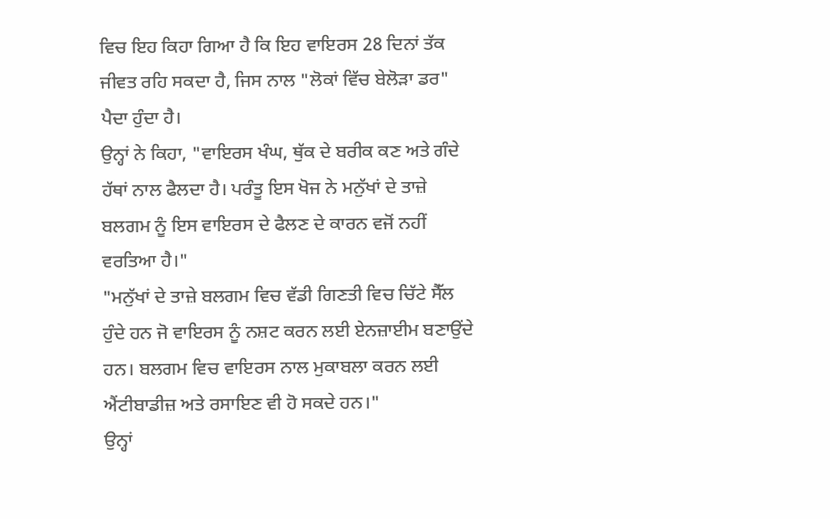ਵਿਚ ਇਹ ਕਿਹਾ ਗਿਆ ਹੈ ਕਿ ਇਹ ਵਾਇਰਸ 28 ਦਿਨਾਂ ਤੱਕ ਜੀਵਤ ਰਹਿ ਸਕਦਾ ਹੈ, ਜਿਸ ਨਾਲ "ਲੋਕਾਂ ਵਿੱਚ ਬੇਲੋੜਾ ਡਰ" ਪੈਦਾ ਹੁੰਦਾ ਹੈ।
ਉਨ੍ਹਾਂ ਨੇ ਕਿਹਾ, "ਵਾਇਰਸ ਖੰਘ, ਥੁੱਕ ਦੇ ਬਰੀਕ ਕਣ ਅਤੇ ਗੰਦੇ ਹੱਥਾਂ ਨਾਲ ਫੈਲਦਾ ਹੈ। ਪਰੰਤੂ ਇਸ ਖੋਜ ਨੇ ਮਨੁੱਖਾਂ ਦੇ ਤਾਜ਼ੇ ਬਲਗਮ ਨੂੰ ਇਸ ਵਾਇਰਸ ਦੇ ਫੈਲਣ ਦੇ ਕਾਰਨ ਵਜੋਂ ਨਹੀਂ ਵਰਤਿਆ ਹੈ।"
"ਮਨੁੱਖਾਂ ਦੇ ਤਾਜ਼ੇ ਬਲਗਮ ਵਿਚ ਵੱਡੀ ਗਿਣਤੀ ਵਿਚ ਚਿੱਟੇ ਸੈੱਲ ਹੁੰਦੇ ਹਨ ਜੋ ਵਾਇਰਸ ਨੂੰ ਨਸ਼ਟ ਕਰਨ ਲਈ ਏਨਜ਼ਾਈਮ ਬਣਾਉਂਦੇ ਹਨ। ਬਲਗਮ ਵਿਚ ਵਾਇਰਸ ਨਾਲ ਮੁਕਾਬਲਾ ਕਰਨ ਲਈ ਐਂਟੀਬਾਡੀਜ਼ ਅਤੇ ਰਸਾਇਣ ਵੀ ਹੋ ਸਕਦੇ ਹਨ।"
ਉਨ੍ਹਾਂ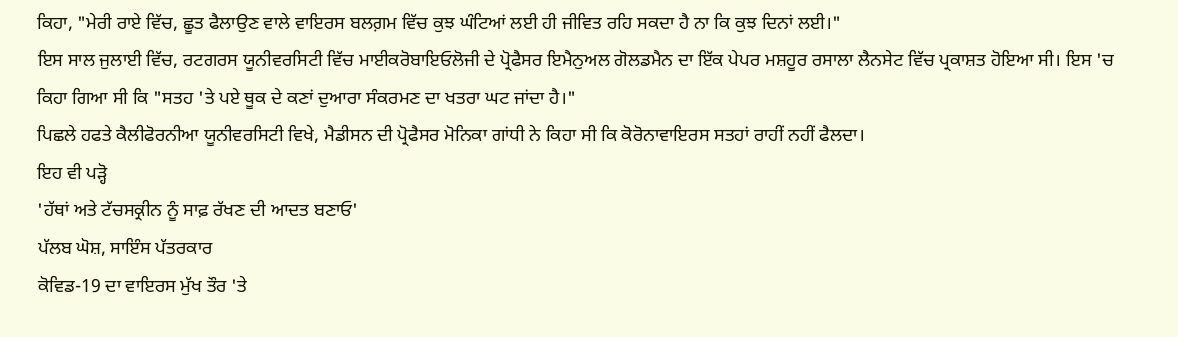ਕਿਹਾ, "ਮੇਰੀ ਰਾਏ ਵਿੱਚ, ਛੂਤ ਫੈਲਾਉਣ ਵਾਲੇ ਵਾਇਰਸ ਬਲਗ਼ਮ ਵਿੱਚ ਕੁਝ ਘੰਟਿਆਂ ਲਈ ਹੀ ਜੀਵਿਤ ਰਹਿ ਸਕਦਾ ਹੈ ਨਾ ਕਿ ਕੁਝ ਦਿਨਾਂ ਲਈ।"
ਇਸ ਸਾਲ ਜੁਲਾਈ ਵਿੱਚ, ਰਟਗਰਸ ਯੂਨੀਵਰਸਿਟੀ ਵਿੱਚ ਮਾਈਕਰੋਬਾਇਓਲੋਜੀ ਦੇ ਪ੍ਰੋਫੈਸਰ ਇਮੈਨੁਅਲ ਗੋਲਡਮੈਨ ਦਾ ਇੱਕ ਪੇਪਰ ਮਸ਼ਹੂਰ ਰਸਾਲਾ ਲੈਨਸੇਟ ਵਿੱਚ ਪ੍ਰਕਾਸ਼ਤ ਹੋਇਆ ਸੀ। ਇਸ 'ਚ ਕਿਹਾ ਗਿਆ ਸੀ ਕਿ "ਸਤਹ 'ਤੇ ਪਏ ਥੂਕ ਦੇ ਕਣਾਂ ਦੁਆਰਾ ਸੰਕਰਮਣ ਦਾ ਖਤਰਾ ਘਟ ਜਾਂਦਾ ਹੈ।"
ਪਿਛਲੇ ਹਫਤੇ ਕੈਲੀਫੋਰਨੀਆ ਯੂਨੀਵਰਸਿਟੀ ਵਿਖੇ, ਮੈਡੀਸਨ ਦੀ ਪ੍ਰੋਫੈਸਰ ਮੋਨਿਕਾ ਗਾਂਧੀ ਨੇ ਕਿਹਾ ਸੀ ਕਿ ਕੋਰੋਨਾਵਾਇਰਸ ਸਤਹਾਂ ਰਾਹੀਂ ਨਹੀਂ ਫੈਲਦਾ।
ਇਹ ਵੀ ਪੜ੍ਹੋ
'ਹੱਥਾਂ ਅਤੇ ਟੱਚਸਕ੍ਰੀਨ ਨੂੰ ਸਾਫ਼ ਰੱਖਣ ਦੀ ਆਦਤ ਬਣਾਓ'
ਪੱਲਬ ਘੋਸ਼, ਸਾਇੰਸ ਪੱਤਰਕਾਰ
ਕੋਵਿਡ-19 ਦਾ ਵਾਇਰਸ ਮੁੱਖ ਤੌਰ 'ਤੇ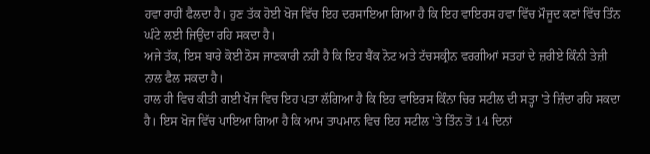ਹਵਾ ਰਾਹੀਂ ਫੈਲਦਾ ਹੈ। ਹੁਣ ਤੱਕ ਹੋਈ ਖੋਜ ਵਿੱਚ ਇਹ ਦਰਸਾਇਆ ਗਿਆ ਹੈ ਕਿ ਇਹ ਵਾਇਰਸ ਹਵਾ ਵਿੱਚ ਮੌਜੂਦ ਕਣਾਂ ਵਿੱਚ ਤਿੰਨ ਘੰਟੇ ਲਈ ਜਿਉਂਦਾ ਰਹਿ ਸਕਦਾ ਹੈ।
ਅਜੇ ਤੱਕ, ਇਸ ਬਾਰੇ ਕੋਈ ਠੋਸ ਜਾਣਕਾਰੀ ਨਹੀਂ ਹੈ ਕਿ ਇਹ ਬੈਂਕ ਨੋਟ ਅਤੇ ਟੱਚਸਕ੍ਰੀਨ ਵਰਗੀਆਂ ਸਤਹਾਂ ਦੇ ਜ਼ਰੀਏ ਕਿੰਨੀ ਤੇਜ਼ੀ ਨਾਲ ਫੈਲ ਸਕਦਾ ਹੈ।
ਹਾਲ ਹੀ ਵਿਚ ਕੀਤੀ ਗਈ ਖੋਜ ਵਿਚ ਇਹ ਪਤਾ ਲੱਗਿਆ ਹੈ ਕਿ ਇਹ ਵਾਇਰਸ ਕਿੰਨਾ ਚਿਰ ਸਟੀਲ ਦੀ ਸਤ੍ਹਾ 'ਤੇ ਜ਼ਿੰਦਾ ਰਹਿ ਸਕਦਾ ਹੈ। ਇਸ ਖੋਜ ਵਿੱਚ ਪਾਇਆ ਗਿਆ ਹੈ ਕਿ ਆਮ ਤਾਪਮਾਨ ਵਿਚ ਇਹ ਸਟੀਲ 'ਤੇ ਤਿੰਨ ਤੋਂ 14 ਦਿਨਾਂ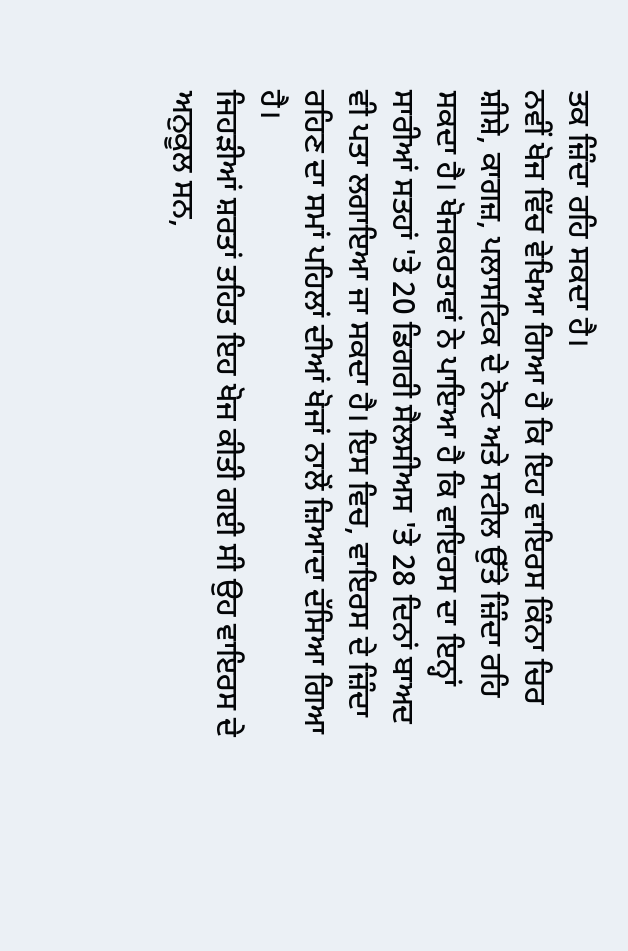ਤਕ ਜ਼ਿੰਦਾ ਰਹਿ ਸਕਦਾ ਹੈ।
ਨਵੀਂ ਖੋਜ ਵਿੱਚ ਵੇਖਿਆ ਗਿਆ ਹੈ ਕਿ ਇਹ ਵਾਇਰਸ ਕਿੰਨਾ ਚਿਰ ਸ਼ੀਸ਼ੇ, ਕਾਗਜ਼, ਪਲਾਸਟਿਕ ਦੇ ਨੋਟ ਅਤੇ ਸਟੀਲ ਉੱਤੇ ਜ਼ਿੰਦਾ ਰਹਿ ਸਕਦਾ ਹੈ। ਖੋਜਕਰਤਾਵਾਂ ਨੇ ਪਾਇਆ ਹੈ ਕਿ ਵਾਇਰਸ ਦਾ ਇਨ੍ਹਾਂ ਸਾਰੀਆਂ ਸਤਹਾਂ 'ਤੇ 20 ਡਿਗਰੀ ਸੈਲਸੀਅਸ 'ਤੇ 28 ਦਿਨਾਂ ਬਾਅਦ ਵੀ ਪਤਾ ਲਗਾਇਆ ਜਾ ਸਕਦਾ ਹੈ। ਇਸ ਵਿਚ, ਵਾਇਰਸ ਦੇ ਜ਼ਿੰਦਾ ਰਹਿਣ ਦਾ ਸਮਾਂ ਪਹਿਲਾਂ ਦੀਆਂ ਖੋਜਾਂ ਨਾਲੋਂ ਜ਼ਿਆਦਾ ਦੱਸਿਆ ਗਿਆ ਹੈ।
ਜਿਹੜੀਆਂ ਸ਼ਰਤਾਂ ਤਹਿਤ ਇਹ ਖੋਜ ਕੀਤੀ ਗਈ ਸੀ ਉਹ ਵਾਇਰਸ ਦੇ ਅਨੁਕੂਲ ਸਨ,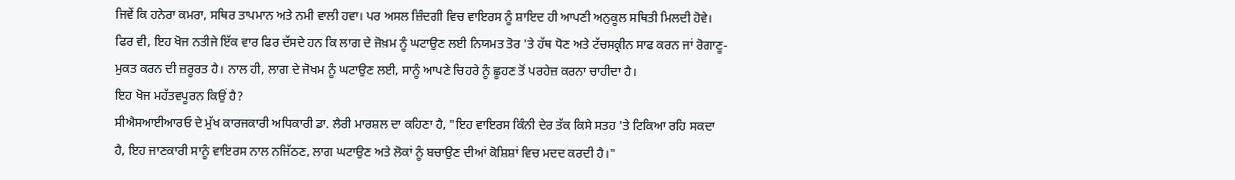ਜਿਵੇਂ ਕਿ ਹਨੇਰਾ ਕਮਰਾ, ਸਥਿਰ ਤਾਪਮਾਨ ਅਤੇ ਨਮੀ ਵਾਲੀ ਹਵਾ। ਪਰ ਅਸਲ ਜ਼ਿੰਦਗੀ ਵਿਚ ਵਾਇਰਸ ਨੂੰ ਸ਼ਾਇਦ ਹੀ ਆਪਣੀ ਅਨੁਕੂਲ ਸਥਿਤੀ ਮਿਲਦੀ ਹੋਵੇ।
ਫਿਰ ਵੀ, ਇਹ ਖੋਜ ਨਤੀਜੇ ਇੱਕ ਵਾਰ ਫਿਰ ਦੱਸਦੇ ਹਨ ਕਿ ਲਾਗ ਦੇ ਜੋਖ਼ਮ ਨੂੰ ਘਟਾਉਣ ਲਈ ਨਿਯਮਤ ਤੋਰ 'ਤੇ ਹੱਥ ਧੋਣ ਅਤੇ ਟੱਚਸਕ੍ਰੀਨ ਸਾਫ ਕਰਨ ਜਾਂ ਰੋਗਾਣੂ-ਮੁਕਤ ਕਰਨ ਦੀ ਜ਼ਰੂਰਤ ਹੈ। ਨਾਲ ਹੀ, ਲਾਗ ਦੇ ਜੋਖਮ ਨੂੰ ਘਟਾਉਣ ਲਈ, ਸਾਨੂੰ ਆਪਣੇ ਚਿਹਰੇ ਨੂੰ ਛੂਹਣ ਤੋਂ ਪਰਹੇਜ਼ ਕਰਨਾ ਚਾਹੀਦਾ ਹੈ।
ਇਹ ਖੋਜ ਮਹੱਤਵਪੂਰਨ ਕਿਉਂ ਹੈ?
ਸੀਐਸਆਈਆਰਓ ਦੇ ਮੁੱਖ ਕਾਰਜਕਾਰੀ ਅਧਿਕਾਰੀ ਡਾ. ਲੈਰੀ ਮਾਰਸ਼ਲ ਦਾ ਕਹਿਣਾ ਹੈ, "ਇਹ ਵਾਇਰਸ ਕਿੰਨੀ ਦੇਰ ਤੱਕ ਕਿਸੇ ਸਤਹ 'ਤੇ ਟਿਕਿਆ ਰਹਿ ਸਕਦਾ ਹੈ, ਇਹ ਜਾਣਕਾਰੀ ਸਾਨੂੰ ਵਾਇਰਸ ਨਾਲ ਨਜਿੱਠਣ, ਲਾਗ ਘਟਾਉਣ ਅਤੇ ਲੋਕਾਂ ਨੂੰ ਬਚਾਉਣ ਦੀਆਂ ਕੋਸ਼ਿਸ਼ਾਂ ਵਿਚ ਮਦਦ ਕਰਦੀ ਹੈ।"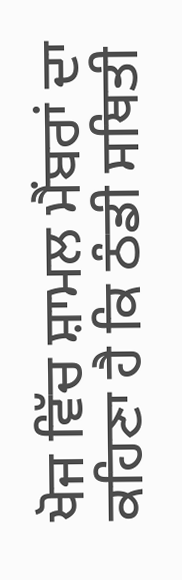ਖੋਜ ਵਿੱਚ ਸ਼ਾਮਲ ਮੈਂਬਰਾਂ ਦਾ ਕਹਿਣਾ ਹੈ ਕਿ ਠੰਡੀ ਸਥਿਤੀ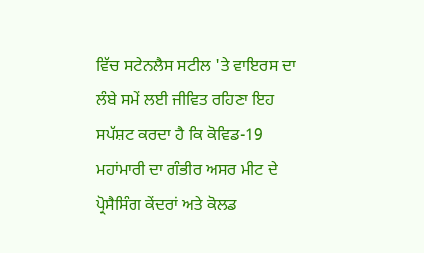ਵਿੱਚ ਸਟੇਨਲੈਸ ਸਟੀਲ 'ਤੇ ਵਾਇਰਸ ਦਾ ਲੰਬੇ ਸਮੇਂ ਲਈ ਜੀਵਿਤ ਰਹਿਣਾ ਇਹ ਸਪੱਸ਼ਟ ਕਰਦਾ ਹੈ ਕਿ ਕੋਵਿਡ-19 ਮਹਾਂਮਾਰੀ ਦਾ ਗੰਭੀਰ ਅਸਰ ਮੀਟ ਦੇ ਪ੍ਰੋਸੈਸਿੰਗ ਕੇਂਦਰਾਂ ਅਤੇ ਕੋਲਡ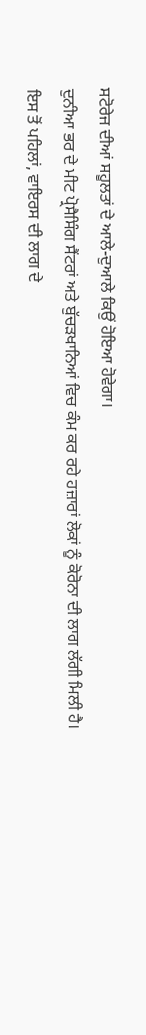ਸਟੋਰੇਜ ਦੀਆਂ ਸਹੂਲਤਾਂ ਦੇ ਆਲੇ-ਦੁਆਲੇ ਕਿਉਂ ਹੋਇਆ ਹੋਵੇਗਾ।
ਦੁਨੀਆ ਭਰ ਦੇ ਮੀਟ ਪ੍ਰੋਸੈਸਿੰਗ ਸੈਂਟਰਾਂ ਅਤੇ ਬੁੱਚੜਖਾਨਿਆਂ ਵਿਚ ਕੰਮ ਕਰ ਰਹੇ ਹਜ਼ਾਰਾਂ ਲੋਕਾਂ ਨੂੰ ਕੋਰੋਨਾ ਦੀ ਲਾਗ ਲੱਗੀ ਮਿਲੀ ਹੈ।
ਇਸ ਤੋਂ ਪਹਿਲਾਂ, ਵਾਇਰਸ ਦੀ ਲਾਗ ਦੇ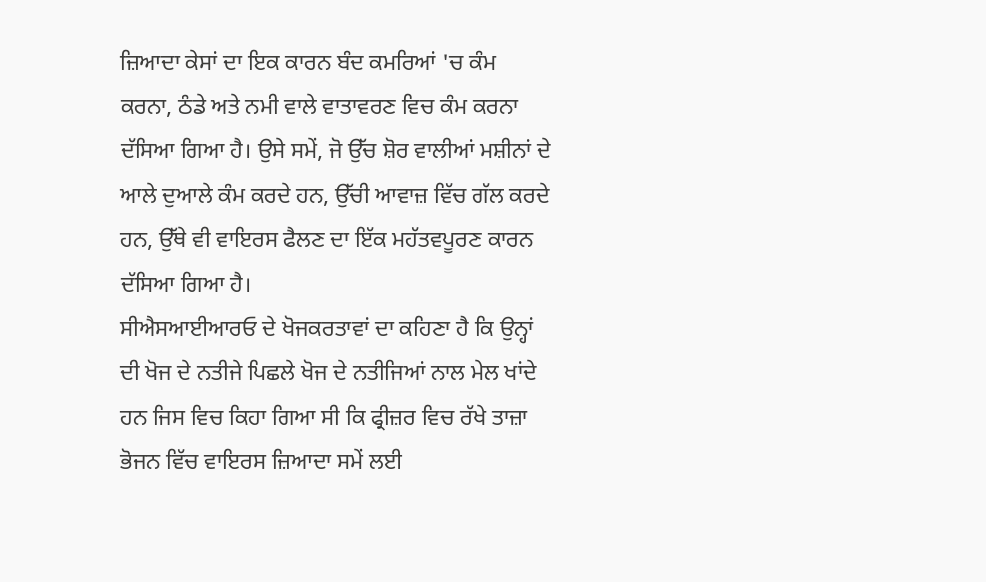ਜ਼ਿਆਦਾ ਕੇਸਾਂ ਦਾ ਇਕ ਕਾਰਨ ਬੰਦ ਕਮਰਿਆਂ 'ਚ ਕੰਮ ਕਰਨਾ, ਠੰਡੇ ਅਤੇ ਨਮੀ ਵਾਲੇ ਵਾਤਾਵਰਣ ਵਿਚ ਕੰਮ ਕਰਨਾ ਦੱਸਿਆ ਗਿਆ ਹੈ। ਉਸੇ ਸਮੇਂ, ਜੋ ਉੱਚ ਸ਼ੋਰ ਵਾਲੀਆਂ ਮਸ਼ੀਨਾਂ ਦੇ ਆਲੇ ਦੁਆਲੇ ਕੰਮ ਕਰਦੇ ਹਨ, ਉੱਚੀ ਆਵਾਜ਼ ਵਿੱਚ ਗੱਲ ਕਰਦੇ ਹਨ, ਉੱਥੇ ਵੀ ਵਾਇਰਸ ਫੈਲਣ ਦਾ ਇੱਕ ਮਹੱਤਵਪੂਰਣ ਕਾਰਨ ਦੱਸਿਆ ਗਿਆ ਹੈ।
ਸੀਐਸਆਈਆਰਓ ਦੇ ਖੋਜਕਰਤਾਵਾਂ ਦਾ ਕਹਿਣਾ ਹੈ ਕਿ ਉਨ੍ਹਾਂ ਦੀ ਖੋਜ ਦੇ ਨਤੀਜੇ ਪਿਛਲੇ ਖੋਜ ਦੇ ਨਤੀਜਿਆਂ ਨਾਲ ਮੇਲ ਖਾਂਦੇ ਹਨ ਜਿਸ ਵਿਚ ਕਿਹਾ ਗਿਆ ਸੀ ਕਿ ਫ੍ਰੀਜ਼ਰ ਵਿਚ ਰੱਖੇ ਤਾਜ਼ਾ ਭੋਜਨ ਵਿੱਚ ਵਾਇਰਸ ਜ਼ਿਆਦਾ ਸਮੇਂ ਲਈ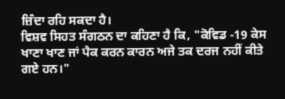ਜ਼ਿੰਦਾ ਰਹਿ ਸਕਦਾ ਹੈ।
ਵਿਸ਼ਵ ਸਿਹਤ ਸੰਗਠਨ ਦਾ ਕਹਿਣਾ ਹੈ ਕਿ, "ਕੋਵਿਡ -19 ਕੇਸ ਖਾਣਾ ਖਾਣ ਜਾਂ ਪੈਕ ਕਰਨ ਕਾਰਨ ਅਜੇ ਤਕ ਦਰਜ ਨਹੀਂ ਕੀਤੇ ਗਏ ਹਨ।"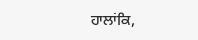ਹਾਲਾਂਕਿ,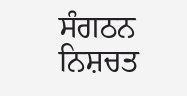ਸੰਗਠਨ ਨਿਸ਼ਚਤ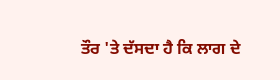ਤੌਰ 'ਤੇ ਦੱਸਦਾ ਹੈ ਕਿ ਲਾਗ ਦੇ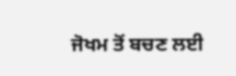ਜੋਖਮ ਤੋਂ ਬਚਣ ਲਈ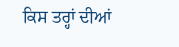ਕਿਸ ਤਰ੍ਹਾਂ ਦੀਆਂ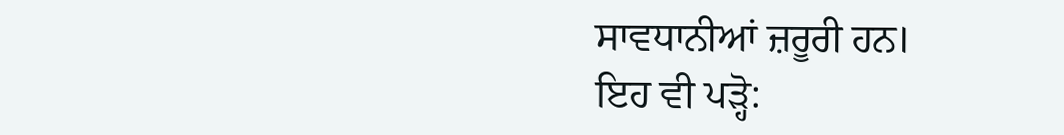ਸਾਵਧਾਨੀਆਂ ਜ਼ਰੂਰੀ ਹਨ।
ਇਹ ਵੀ ਪੜ੍ਹੋ: